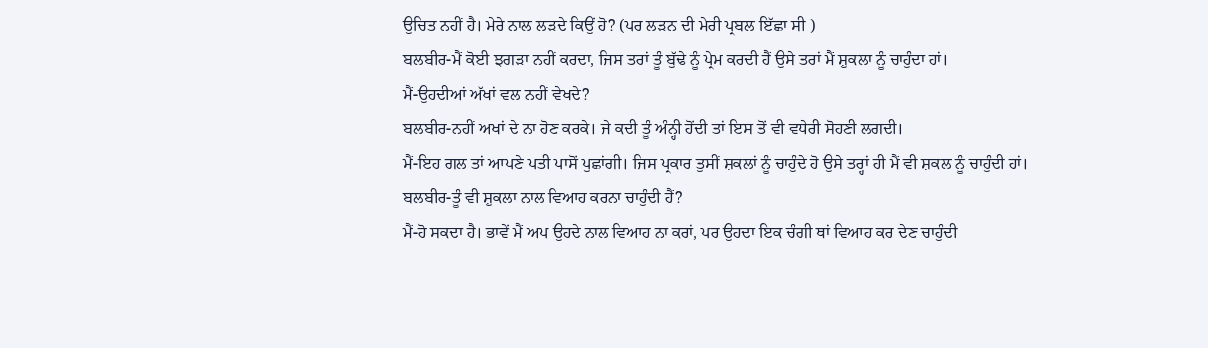ਉਚਿਤ ਨਹੀਂ ਹੈ। ਮੇਰੇ ਨਾਲ ਲੜਦੇ ਕਿਉਂ ਹੋ? (ਪਰ ਲੜਨ ਦੀ ਮੇਰੀ ਪ੍ਰਬਲ ਇੱਛਾ ਸੀ )
ਬਲਬੀਰ-ਮੈਂ ਕੋਈ ਝਗੜਾ ਨਹੀਂ ਕਰਦਾ, ਜਿਸ ਤਰਾਂ ਤੂੰ ਬੁੱਢੇ ਨੂੰ ਪ੍ਰੇਮ ਕਰਦੀ ਹੈਂ ਉਸੇ ਤਰਾਂ ਮੈਂ ਸ਼ੁਕਲਾ ਨੂੰ ਚਾਹੁੰਦਾ ਹਾਂ।
ਮੈਂ-ਉਹਦੀਆਂ ਅੱਖਾਂ ਵਲ ਨਹੀਂ ਵੇਖਦੇ?
ਬਲਬੀਰ-ਨਹੀਂ ਅਖਾਂ ਦੇ ਨਾ ਹੋਣ ਕਰਕੇ। ਜੇ ਕਦੀ ਤੂੰ ਅੰਨ੍ਹੀ ਹੋਂਦੀ ਤਾਂ ਇਸ ਤੋਂ ਵੀ ਵਧੇਰੀ ਸੋਹਣੀ ਲਗਦੀ।
ਮੈਂ-ਇਹ ਗਲ ਤਾਂ ਆਪਣੇ ਪਤੀ ਪਾਸੋਂ ਪੁਛਾਂਗੀ। ਜਿਸ ਪ੍ਰਕਾਰ ਤੁਸੀਂ ਸ਼ਕਲਾਂ ਨੂੰ ਚਾਹੁੰਦੇ ਹੋ ਉਸੇ ਤਰ੍ਹਾਂ ਹੀ ਮੈਂ ਵੀ ਸ਼ਕਲ ਨੂੰ ਚਾਹੁੰਦੀ ਹਾਂ।
ਬਲਬੀਰ-ਤੂੰ ਵੀ ਸ਼ੁਕਲਾ ਨਾਲ ਵਿਆਹ ਕਰਨਾ ਚਾਹੁੰਦੀ ਹੈਂ?
ਮੈਂ-ਹੋ ਸਕਦਾ ਹੈ। ਭਾਵੇਂ ਮੈਂ ਅਪ ਉਹਦੇ ਨਾਲ ਵਿਆਹ ਨਾ ਕਰਾਂ, ਪਰ ਉਹਦਾ ਇਕ ਚੰਗੀ ਥਾਂ ਵਿਆਹ ਕਰ ਦੇਣ ਚਾਹੁੰਦੀ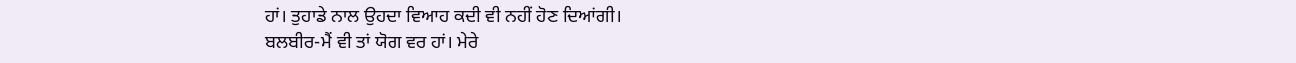ਹਾਂ। ਤੁਹਾਡੇ ਨਾਲ ਉਹਦਾ ਵਿਆਹ ਕਦੀ ਵੀ ਨਹੀਂ ਹੋਣ ਦਿਆਂਗੀ।
ਬਲਬੀਰ-ਮੈਂ ਵੀ ਤਾਂ ਯੋਗ ਵਰ ਹਾਂ। ਮੇਰੇ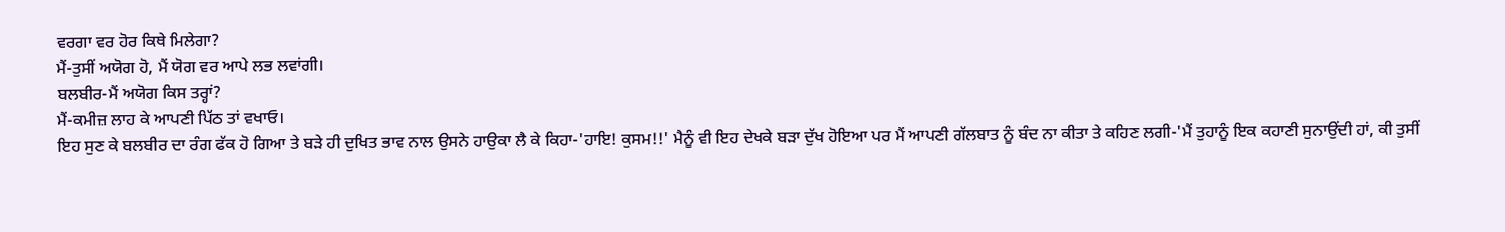ਵਰਗਾ ਵਰ ਹੋਰ ਕਿਥੇ ਮਿਲੇਗਾ?
ਮੈਂ-ਤੁਸੀਂ ਅਯੋਗ ਹੋ, ਮੈਂ ਯੋਗ ਵਰ ਆਪੇ ਲਭ ਲਵਾਂਗੀ।
ਬਲਬੀਰ-ਮੈਂ ਅਯੋਗ ਕਿਸ ਤਰ੍ਹਾਂ?
ਮੈਂ-ਕਮੀਜ਼ ਲਾਹ ਕੇ ਆਪਣੀ ਪਿੱਠ ਤਾਂ ਵਖਾਓ।
ਇਹ ਸੁਣ ਕੇ ਬਲਬੀਰ ਦਾ ਰੰਗ ਫੱਕ ਹੋ ਗਿਆ ਤੇ ਬੜੇ ਹੀ ਦੁਖਿਤ ਭਾਵ ਨਾਲ ਉਸਨੇ ਹਾਉਕਾ ਲੈ ਕੇ ਕਿਹਾ-'ਹਾਇ! ਕੁਸਮ!!' ਮੈਨੂੰ ਵੀ ਇਹ ਦੇਖਕੇ ਬੜਾ ਦੁੱਖ ਹੋਇਆ ਪਰ ਮੈਂ ਆਪਣੀ ਗੱਲਬਾਤ ਨੂੰ ਬੰਦ ਨਾ ਕੀਤਾ ਤੇ ਕਹਿਣ ਲਗੀ-'ਮੈਂ ਤੁਹਾਨੂੰ ਇਕ ਕਹਾਣੀ ਸੁਨਾਉਂਦੀ ਹਾਂ, ਕੀ ਤੁਸੀਂ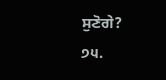ਸੁਣੋਗੇ?
੭੫.